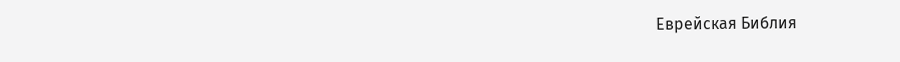Еврейская Библия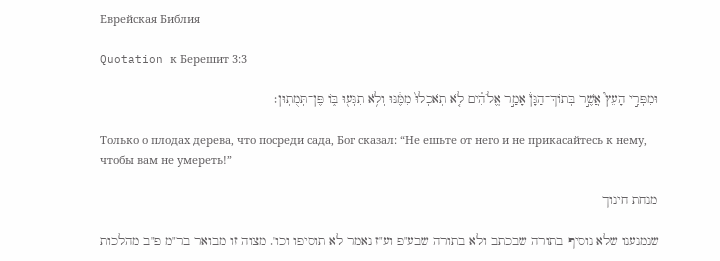Еврейская Библия

Quotation к Берешит 3:3

וּמִפְּרִ֣י הָעֵץ֮ אֲשֶׁ֣ר בְּתוֹךְ־הַגָּן֒ אָמַ֣ר אֱלֹהִ֗ים לֹ֤א תֹֽאכְלוּ֙ מִמֶּ֔נּוּ וְלֹ֥א תִגְּע֖וּ בּ֑וֹ פֶּן־תְּמֻתֽוּן׃

Только о плодах дерева, что посреди сада, Бог сказал: “Не ешьте от него и не прикасайтесь к нему, чтобы вам не умереть!”

מנחת חינוך

שנמנענו שלא נוסיף בתורה שבכתב ולא בתורה שבע"פ וע"ז נאמר לא תוסיפו וכו'. מצוה זו מבואר בר"מ פ"ב מהלכות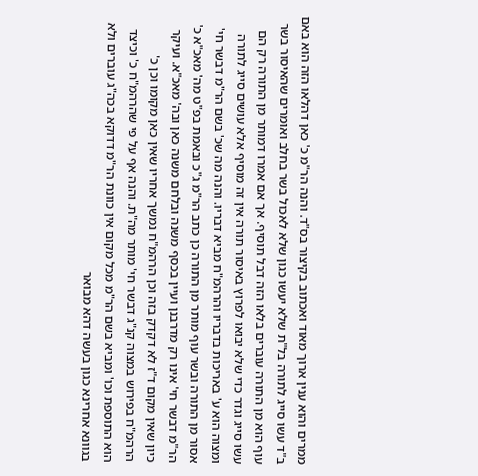ממרים והוא ענין ארוך מאוד ואכתוב בקיצור בס"ד. והנה הר"מ כ' כאן דהלאו הזה הוא באם ב"ד עשו סייג לתורה בל"ת שלא יעשו כגון שלא לאכול בשר בחלב ואומרים שהאיסור בשר עוף הוא מן התורה עוברים בלאו הזה דבל תוסיף. אך אם אמרו דמותר מן התורה רק הם עשו סייג וגדר כדי שלא יבואו לפרוץ באיסור תורה אין זה מוסיף אלא עושים סייג לתורה ומצוה הוא ע' באריכות בדבריו והרהמ"ח מביא דבריו. והנה מה שכ' בשם הר"מ דבשר חי' אסור מן התורה ובשר עוף מותר מן התורה כן כתב הר"מ ג"כ ובאמת בפ"ט מה' מאכ"א כ' הר"מ דבשר חי' אינו רק מדרבנן ועיין בכסף משנה ובלחם משנה כאן ובה' מאכ"א. ועיקר כיון שאין מקום ד"ז לא דקדק בזה וכן הרהמ"ח נמשך אחריו שאין כאן מקומו וכן כ' הרהמ"ח בפירוש במצוה קנ"ג דבשר חי' מותר מה"ת. והנה אף על פי שהרהמ"ח כ' וכיצד הוא התוספת וכו' ומביא בשם הר"מ מכל מקום אין כוונת הר"מ דדוקא בכה"ג עוברים ולא בגוונא אחרינא כגון בעשה דהא מבואר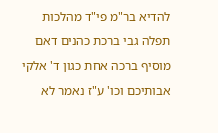להדיא בר"מ פי"ד מהלכות תפלה גבי ברכת כהנים דאם מוסיף ברכה אחת כגון ד' אלקי אבותיכם וכו' ע"ז נאמר לא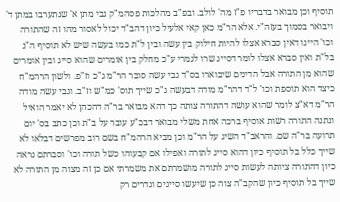תוסיף וכן מבואר בדבריו פ"ז מה' לולב. ובפ"ב מהלכות פסהמ"ק גבי מתן א' שנתערבו במתן ד' ויבואר בסמוך בעזה"י. אלא הר"מ כאן קאי אלעיל כיון דהב"ד יכול לאסור מהו זה שהתורה וכו' היינו דאין סברא אצלו להיות חילוק בין עשה ובין ל"ת כמו בעשה שיש לא תוסיף ה"נ בל"ת ואין סברא אצלו לומר דסייג שרו לגמרי ע"כ מחלק בין אומרים שהוא סייג ובין אומרים שהוא מן התורה אבל הדינים שיבוארו בס"ד גבי עשה סובר הר"מ ג"כ וז"פ. ולשון הרהמ"ח כיצד הוא תוספת וכו' ל"ד דהר"מ מודה דבעשה ג"כ שייך תוס' כמ"ש וז"ב. וגבי עשה מודה הר"מ דא"צ לומר שהוא עושה דהתורה צותה כך דהא מבואר בר"ה דהכהן לא יאמר הואיל ונתנה התורה רשות אוסיף ברכה אחת משלי מבואר דבכ"ע עובר על ב"ת וכן כתב בס' יום תרועה בר"ה שם. והראב"ד השיג על הר"מ וכן מביא הרהמ"ח בשם רוב מפרשים דבלאו לא שייך כלל בל תוסיף כיון דהוא סייג לתורה ואפילו אם קבעוהו כשל תורה וכו' וסברתם נראה כיון דהתורה ציותה לעשות סייג לתורה מושמרתם את משמרתי אם כן זה מצוה מן התורה לא שייך בל תוסיף כיון שהקב"ה צוה כן שיעשו סייגים וגדרים רק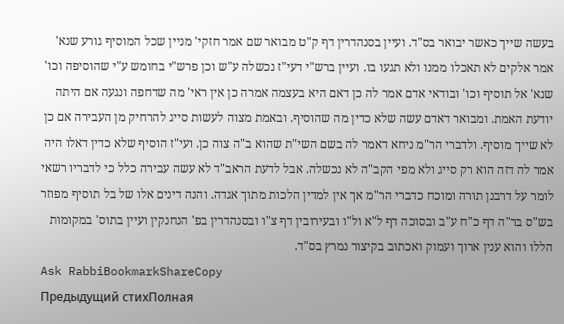בעשה שייך כאשר יבואר בס"ד. ועיין בסנהדרין דף ק"ט מבואר שם אמר חזקי' מניין שכל המוסיף גורע שנא' אמר אלקים לא תאכלו ממנו ולא תגעו בו. ועיין ברש"י דעי"ז נכשלה ע"ש וכן פרש"י בחומש ע"י שהוסיפה וכו' שנא' אל תוסיף וכו' ובודאי אדם אמר לה כן דאם היא בעצמה אמרה כן אין ראי' מה שדחפה ונגעה אם היתה יודעת האמת. ומבואר דאדם עשה שלא כדין מה שהוסיף. ובאמת מצוה לעשות סייג להרחיק מן העבירה אם כן לא שייך מוסיף. ולדברי הר"מ ניחא דאמר לה בשם השי"ת שהוא ב"ה צוה כן. ועי"ז הוסיף שלא כדין דאלו היה אמר לה דזה הוא רק סייג ולא מפי הקב"ה לא נכשלה. אבל לדעת הראב"ד לא עשה עבירה כלל כי לדבריו רשאי לומר על דרבנן תורה ומוכח כדברי הר"מ אך אין למדין הלכות מתוך אגדה. והנה דינים אלו של בל תוסיף מפוזר בש"ס בר"ה דף כ"ח ע"ב ובסוכה דף ל"א ול"ו ובעירובין דף צ"ו ובסנהדרין בפ' הנחנקין ועיין בתוס' במקומות הללו והוא ענין ארוך ועמוק ואכתוב בקיצור נמרץ בס"ד.
Ask RabbiBookmarkShareCopy
Предыдущий стихПолная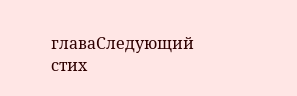главаСледующий стих